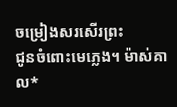ចម្រៀងសរសើរព្រះ
ជូនចំពោះមេភ្លេង។ ម៉ាស់គាល*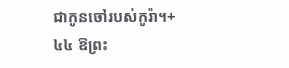ជាកូនចៅរបស់កូរ៉ា។+
៤៤ ឱព្រះ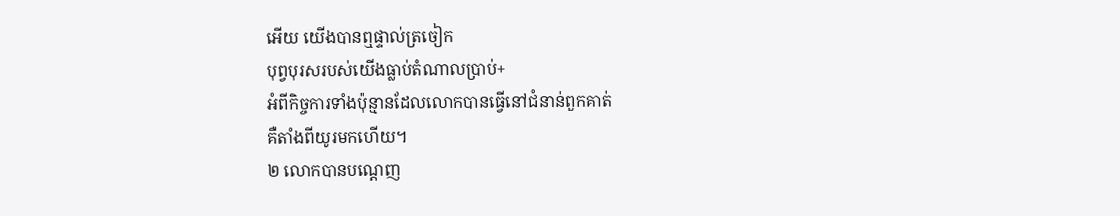អើយ យើងបានឮផ្ទាល់ត្រចៀក
បុព្វបុរសរបស់យើងធ្លាប់តំណាលប្រាប់+
អំពីកិច្ចការទាំងប៉ុន្មានដែលលោកបានធ្វើនៅជំនាន់ពួកគាត់
គឺតាំងពីយូរមកហើយ។
២ លោកបានបណ្ដេញ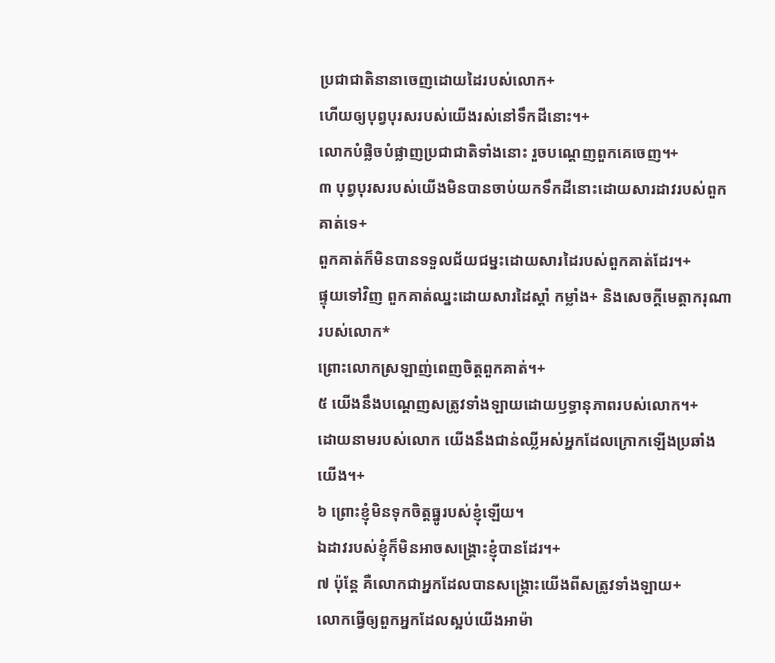ប្រជាជាតិនានាចេញដោយដៃរបស់លោក+
ហើយឲ្យបុព្វបុរសរបស់យើងរស់នៅទឹកដីនោះ។+
លោកបំផ្លិចបំផ្លាញប្រជាជាតិទាំងនោះ រួចបណ្ដេញពួកគេចេញ។+
៣ បុព្វបុរសរបស់យើងមិនបានចាប់យកទឹកដីនោះដោយសារដាវរបស់ពួកគាត់ទេ+
ពួកគាត់ក៏មិនបានទទួលជ័យជម្នះដោយសារដៃរបស់ពួកគាត់ដែរ។+
ផ្ទុយទៅវិញ ពួកគាត់ឈ្នះដោយសារដៃស្ដាំ កម្លាំង+ និងសេចក្តីមេត្តាករុណារបស់លោក*
ព្រោះលោកស្រឡាញ់ពេញចិត្តពួកគាត់។+
៥ យើងនឹងបណ្ដេញសត្រូវទាំងឡាយដោយឫទ្ធានុភាពរបស់លោក។+
ដោយនាមរបស់លោក យើងនឹងជាន់ឈ្លីអស់អ្នកដែលក្រោកឡើងប្រឆាំងយើង។+
៦ ព្រោះខ្ញុំមិនទុកចិត្តធ្នូរបស់ខ្ញុំឡើយ។
ឯដាវរបស់ខ្ញុំក៏មិនអាចសង្គ្រោះខ្ញុំបានដែរ។+
៧ ប៉ុន្តែ គឺលោកជាអ្នកដែលបានសង្គ្រោះយើងពីសត្រូវទាំងឡាយ+
លោកធ្វើឲ្យពួកអ្នកដែលស្អប់យើងអាម៉ា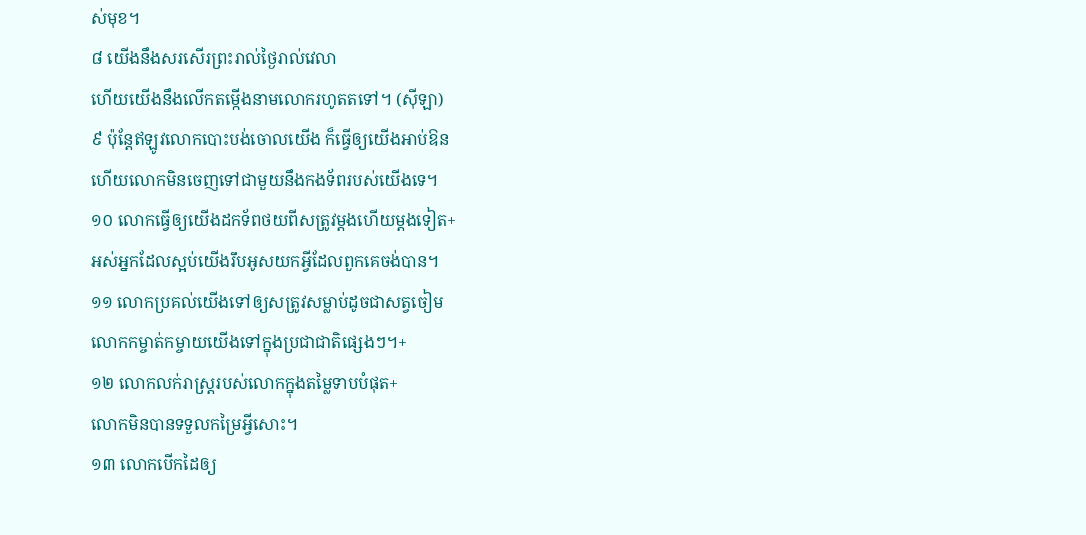ស់មុខ។
៨ យើងនឹងសរសើរព្រះរាល់ថ្ងៃរាល់វេលា
ហើយយើងនឹងលើកតម្កើងនាមលោករហូតតទៅ។ (ស៊ីឡា)
៩ ប៉ុន្តែឥឡូវលោកបោះបង់ចោលយើង ក៏ធ្វើឲ្យយើងអាប់ឱន
ហើយលោកមិនចេញទៅជាមួយនឹងកងទ័ពរបស់យើងទេ។
១០ លោកធ្វើឲ្យយើងដកទ័ពថយពីសត្រូវម្ដងហើយម្ដងទៀត+
អស់អ្នកដែលស្អប់យើងរឹបអូសយកអ្វីដែលពួកគេចង់បាន។
១១ លោកប្រគល់យើងទៅឲ្យសត្រូវសម្លាប់ដូចជាសត្វចៀម
លោកកម្ចាត់កម្ចាយយើងទៅក្នុងប្រជាជាតិផ្សេងៗ។+
១២ លោកលក់រាស្ត្ររបស់លោកក្នុងតម្លៃទាបបំផុត+
លោកមិនបានទទួលកម្រៃអ្វីសោះ។
១៣ លោកបើកដៃឲ្យ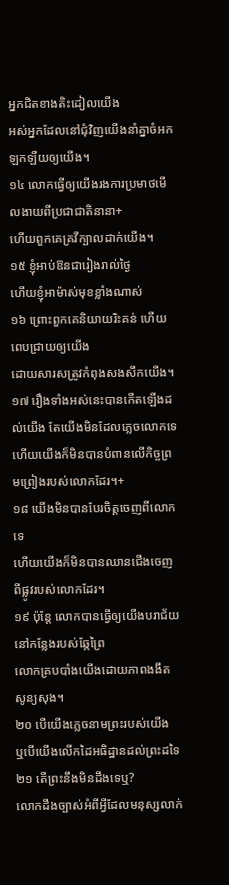អ្នកជិតខាងតិះដៀលយើង
អស់អ្នកដែលនៅជុំវិញយើងនាំគ្នាចំអកឡកឡឺយឲ្យយើង។
១៤ លោកធ្វើឲ្យយើងរងការប្រមាថមើលងាយពីប្រជាជាតិនានា+
ហើយពួកគេគ្រវីក្បាលដាក់យើង។
១៥ ខ្ញុំអាប់ឱនជារៀងរាល់ថ្ងៃ
ហើយខ្ញុំអាម៉ាស់មុខខ្លាំងណាស់
១៦ ព្រោះពួកគេនិយាយរិះគន់ ហើយពេបជ្រាយឲ្យយើង
ដោយសារសត្រូវកំពុងសងសឹកយើង។
១៧ រឿងទាំងអស់នេះបានកើតឡើងដល់យើង តែយើងមិនដែលភ្លេចលោកទេ
ហើយយើងក៏មិនបានបំពានលើកិច្ចព្រមព្រៀងរបស់លោកដែរ។+
១៨ យើងមិនបានបែរចិត្តចេញពីលោកទេ
ហើយយើងក៏មិនបានឈានជើងចេញពីផ្លូវរបស់លោកដែរ។
១៩ ប៉ុន្តែ លោកបានធ្វើឲ្យយើងបរាជ័យនៅកន្លែងរបស់ឆ្កែព្រៃ
លោកគ្របបាំងយើងដោយភាពងងឹតសូន្យសុង។
២០ បើយើងភ្លេចនាមព្រះរបស់យើង
ឬបើយើងលើកដៃអធិដ្ឋានដល់ព្រះដទៃ
២១ តើព្រះនឹងមិនដឹងទេឬ?
លោកដឹងច្បាស់អំពីអ្វីដែលមនុស្សលាក់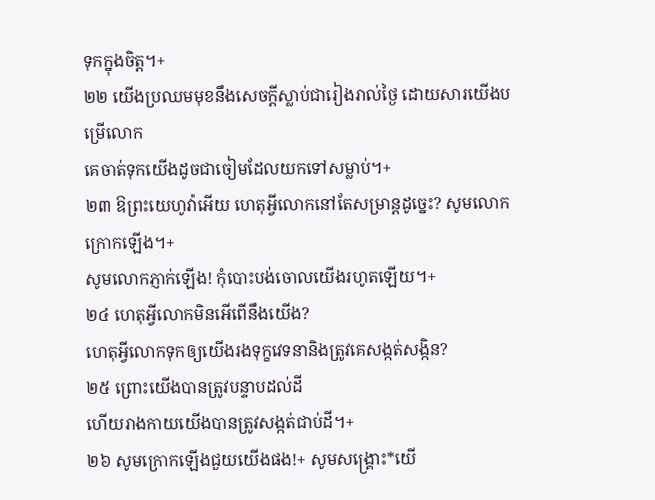ទុកក្នុងចិត្ត។+
២២ យើងប្រឈមមុខនឹងសេចក្ដីស្លាប់ជារៀងរាល់ថ្ងៃ ដោយសារយើងបម្រើលោក
គេចាត់ទុកយើងដូចជាចៀមដែលយកទៅសម្លាប់។+
២៣ ឱព្រះយេហូវ៉ាអើយ ហេតុអ្វីលោកនៅតែសម្រាន្តដូច្នេះ? សូមលោកក្រោកឡើង។+
សូមលោកភ្ញាក់ឡើង! កុំបោះបង់ចោលយើងរហូតឡើយ។+
២៤ ហេតុអ្វីលោកមិនអើពើនឹងយើង?
ហេតុអ្វីលោកទុកឲ្យយើងរងទុក្ខវេទនានិងត្រូវគេសង្កត់សង្កិន?
២៥ ព្រោះយើងបានត្រូវបន្ទាបដល់ដី
ហើយរាងកាយយើងបានត្រូវសង្កត់ជាប់ដី។+
២៦ សូមក្រោកឡើងជួយយើងផង!+ សូមសង្គ្រោះ*យើ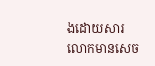ងដោយសារលោកមានសេច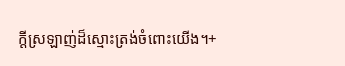ក្ដីស្រឡាញ់ដ៏ស្មោះត្រង់ចំពោះយើង។+